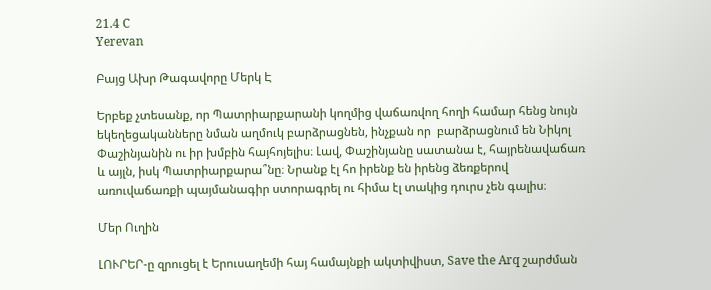21.4 C
Yerevan

Բայց Ախր Թագավորը Մերկ Է

Երբեք չտեսանք, որ Պատրիարքարանի կողմից վաճառվող հողի համար հենց նույն եկեղեցականները նման աղմուկ բարձրացնեն, ինչքան որ  բարձրացնում են Նիկոլ Փաշինյանին ու իր խմբին հայհոյելիս։ Լավ, Փաշինյանը սատանա է, հայրենավաճառ և այլն, իսկ Պատրիարքարա՞նը։ Նրանք էլ հո իրենք են իրենց ձեռքերով առուվաճառքի պայմանագիր ստորագրել ու հիմա էլ տակից դուրս չեն գալիս։

Մեր Ուղին

ԼՈՒՐԵՐ‑ը զրուցել է Երուսաղեմի հայ համայնքի ակտիվիստ, Save the Arq շարժման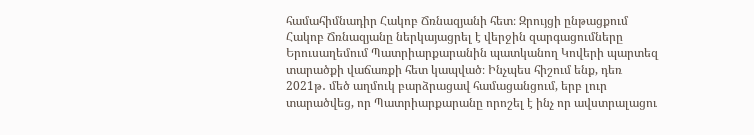համահիմնադիր Հակոբ Ճռնազյանի հետ։ Զրույցի ընթացքում Հակոբ Ճռնազյանը ներկայացրել է վերջին զարգացումները Երուսաղեմում Պատրիարքարանին պատկանող Կովերի պարտեզ տարածքի վաճառքի հետ կապված։ Ինչպես հիշում ենք, դեռ 2021թ․ մեծ աղմուկ բարձրացավ համացանցում, երբ լուր տարածվեց, որ Պատրիարքարանը որոշել է ինչ որ ավստրալացու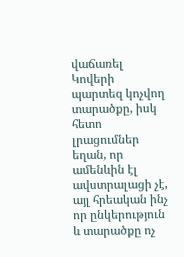վաճառել Կովերի պարտեզ կոչվող տարածքը, իսկ հետո լրացումներ եղան, որ ամենևին էլ ավստրալացի չէ, այլ հրեական ինչ որ ընկերություն և տարածքը ոչ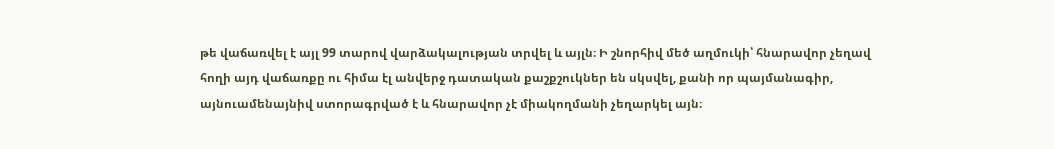թե վաճառվել է այլ 99 տարով վարձակալության տրվել և այլն։ Ի շնորհիվ մեծ աղմուկի՝ հնարավոր չեղավ հողի այդ վաճառքը ու հիմա էլ անվերջ դատական քաշքշուկներ են սկսվել, քանի որ պայմանագիր, այնուամենայնիվ ստորագրված է և հնարավոր չէ միակողմանի չեղարկել այն։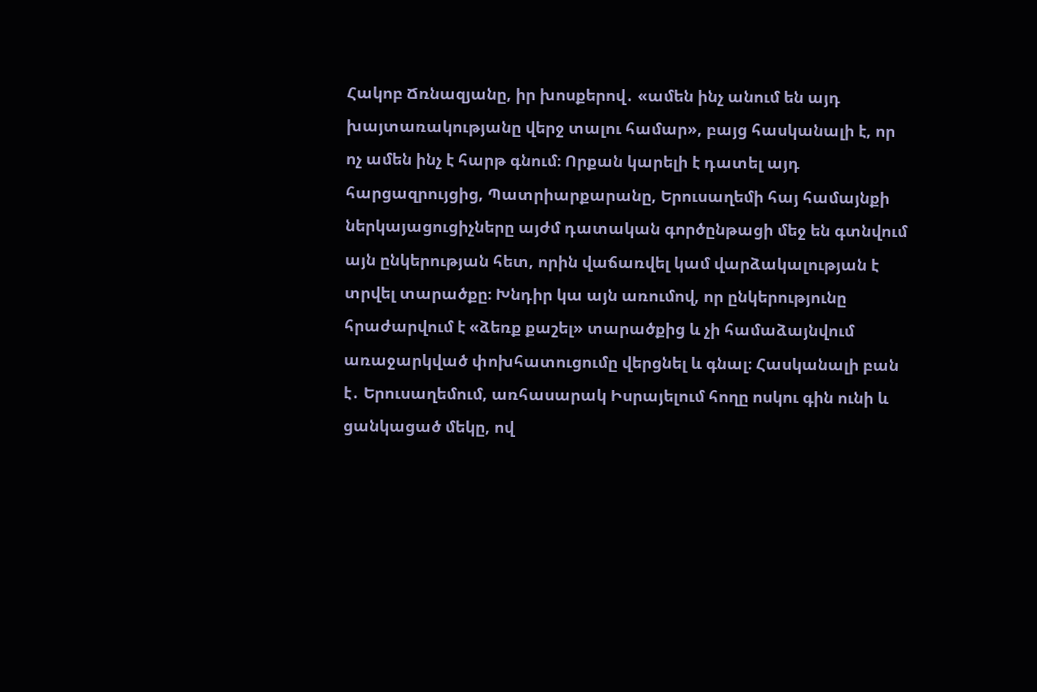Հակոբ Ճռնազյանը, իր խոսքերով․ «ամեն ինչ անում են այդ խայտառակությանը վերջ տալու համար», բայց հասկանալի է, որ ոչ ամեն ինչ է հարթ գնում։ Որքան կարելի է դատել այդ հարցազրույցից, Պատրիարքարանը, Երուսաղեմի հայ համայնքի ներկայացուցիչները այժմ դատական գործընթացի մեջ են գտնվում այն ընկերության հետ, որին վաճառվել կամ վարձակալության է տրվել տարածքը։ Խնդիր կա այն առումով, որ ընկերությունը հրաժարվում է «ձեռք քաշել» տարածքից և չի համաձայնվում առաջարկված փոխհատուցումը վերցնել և գնալ։ Հասկանալի բան է․ Երուսաղեմում, առհասարակ Իսրայելում հողը ոսկու գին ունի և ցանկացած մեկը, ով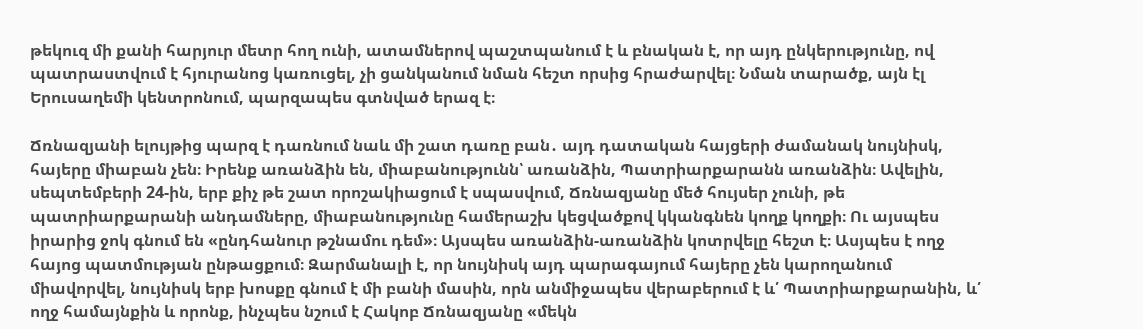թեկուզ մի քանի հարյուր մետր հող ունի, ատամներով պաշտպանում է և բնական է, որ այդ ընկերությունը, ով պատրաստվում է հյուրանոց կառուցել, չի ցանկանում նման հեշտ որսից հրաժարվել։ Նման տարածք, այն էլ Երուսաղեմի կենտրոնում, պարզապես գտնված երազ է։

Ճռնազյանի ելույթից պարզ է դառնում նաև մի շատ դառը բան․ այդ դատական հայցերի ժամանակ նույնիսկ, հայերը միաբան չեն։ Իրենք առանձին են, միաբանությունն՝ առանձին, Պատրիարքարանն առանձին։ Ավելին, սեպտեմբերի 24-ին, երբ քիչ թե շատ որոշակիացում է սպասվում, Ճռնազյանը մեծ հույսեր չունի, թե պատրիարքարանի անդամները, միաբանությունը համերաշխ կեցվածքով կկանգնեն կողք կողքի։ Ու այսպես իրարից ջոկ գնում են «ընդհանուր թշնամու դեմ»։ Այսպես առանձին-առանձին կոտրվելը հեշտ է։ Ասյպես է ողջ հայոց պատմության ընթացքում։ Զարմանալի է, որ նույնիսկ այդ պարագայում հայերը չեն կարողանում միավորվել, նույնիսկ երբ խոսքը գնում է մի բանի մասին, որն անմիջապես վերաբերում է և՛ Պատրիարքարանին, և՛ ողջ համայնքին և որոնք, ինչպես նշում է Հակոբ Ճռնազյանը «մեկն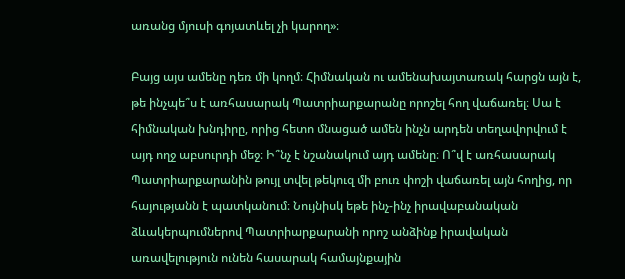առանց մյուսի գոյատևել չի կարող»։

Բայց այս ամենը դեռ մի կողմ։ Հիմնական ու ամենախայտառակ հարցն այն է, թե ինչպե՞ս է առհասարակ Պատրիարքարանը որոշել հող վաճառել։ Սա է հիմնական խնդիրը, որից հետո մնացած ամեն ինչն արդեն տեղավորվում է այդ ողջ աբսուրդի մեջ։ Ի՞նչ է նշանակում այդ ամենը։ Ո՞վ է առհասարակ Պատրիարքարանին թույլ տվել թեկուզ մի բուռ փոշի վաճառել այն հողից, որ հայությանն է պատկանում։ Նույնիսկ եթե ինչ-ինչ իրավաբանական ձևակերպումներով Պատրիարքարանի որոշ անձինք իրավական առավելություն ունեն հասարակ համայնքային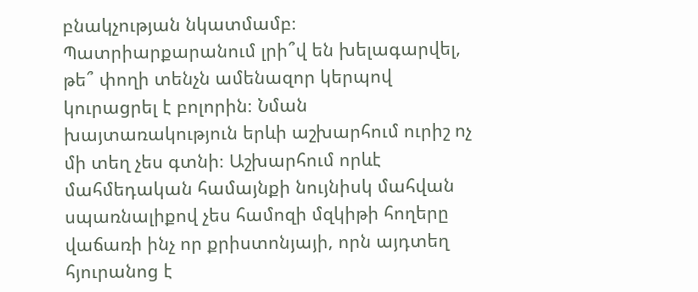բնակչության նկատմամբ։ Պատրիարքարանում լրի՞վ են խելագարվել, թե՞ փողի տենչն ամենազոր կերպով կուրացրել է բոլորին։ Նման խայտառակություն երևի աշխարհում ուրիշ ոչ մի տեղ չես գտնի։ Աշխարհում որևէ մահմեդական համայնքի նույնիսկ մահվան սպառնալիքով չես համոզի մզկիթի հողերը վաճառի ինչ որ քրիստոնյայի, որն այդտեղ հյուրանոց է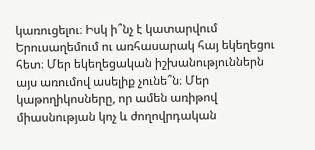կառուցելու։ Իսկ ի՞նչ է կատարվում Երուսաղեմում ու առհասարակ հայ եկեղեցու հետ։ Մեր եկեղեցական իշխանություններն այս առումով ասելիք չունե՞ն։ Մեր կաթողիկոսները, որ ամեն առիթով միասնության կոչ և ժողովրդական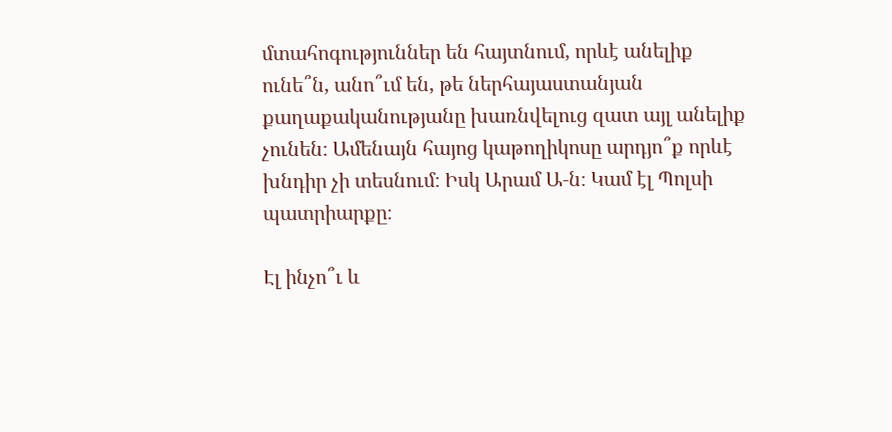մտահոգություններ են հայտնում, որևէ անելիք ունե՞ն, անո՞ւմ են, թե ներհայաստանյան քաղաքականությանը խառնվելուց զատ այլ անելիք չունեն։ Ամենայն հայոց կաթողիկոսը արդյո՞ք որևէ խնդիր չի տեսնում։ Իսկ Արամ Ա‑ն։ Կամ էլ Պոլսի պատրիարքը։

Էլ ինչո՞ւ և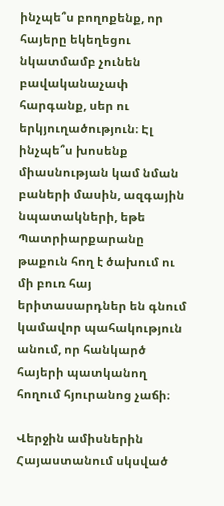ինչպե՞ս բողոքենք, որ հայերը եկեղեցու նկատմամբ չունեն բավականաչափ հարգանք, սեր ու երկյուղածություն։ Էլ ինչպե՞ս խոսենք միասնության կամ նման բաների մասին, ազգային նպատակների, եթե Պատրիարքարանը թաքուն հող է ծախում ու մի բուռ հայ երիտասարդներ են գնում կամավոր պահակություն անում, որ հանկարծ հայերի պատկանող հողում հյուրանոց չաճի։

Վերջին ամիսներին Հայաստանում սկսված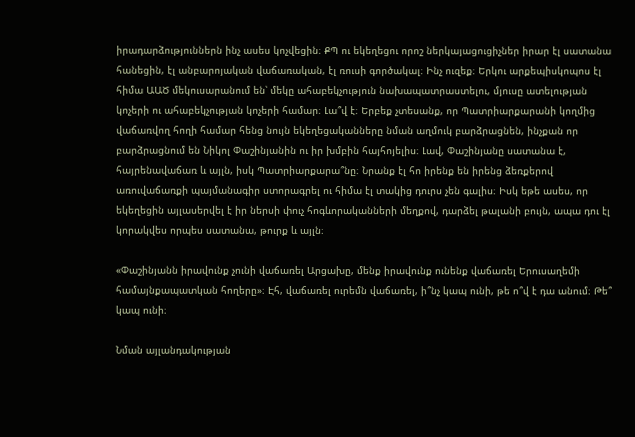իրադարձություններն ինչ ասես կոչվեցին։ ՔՊ ու եկեղեցու որոշ ներկայացուցիչներ իրար էլ սատանա հանեցին, էլ անբարոյական վաճառական, էլ ռուսի գործակալ։ Ինչ ուզեք։ Երկու արքեպիսկոպոս էլ հիմա ԱԱԾ մեկուսարանում են՝ մեկը ահաբեկչություն նախապատրաստելու, մյուսը ատելության կոչերի ու ահաբեկչության կոչերի համար։ Լա՞վ է։ Երբեք չտեսանք, որ Պատրիարքարանի կողմից վաճառվող հողի համար հենց նույն եկեղեցականները նման աղմուկ բարձրացնեն, ինչքան որ  բարձրացնում են Նիկոլ Փաշինյանին ու իր խմբին հայհոյելիս։ Լավ, Փաշինյանը սատանա է, հայրենավաճառ և այլն, իսկ Պատրիարքարա՞նը։ Նրանք էլ հո իրենք են իրենց ձեռքերով առուվաճառքի պայմանագիր ստորագրել ու հիմա էլ տակից դուրս չեն գալիս։ Իսկ եթե ասես, որ եկեղեցին այլասերվել է իր ներսի փուչ հոգևորականների մեղքով, դարձել թալանի բույն, ապա դու էլ կորակվես որպես սատանա, թուրք և այլն։

«Փաշինյանն իրավունք չունի վաճառել Արցախը, մենք իրավունք ունենք վաճառել Երուսաղեմի համայնքապատկան հողերը»։ Էհ, վաճառել ուրեմն վաճառել, ի՞նչ կապ ունի, թե ո՞վ է դա անում։ Թե՞ կապ ունի։

Նման այլանդակության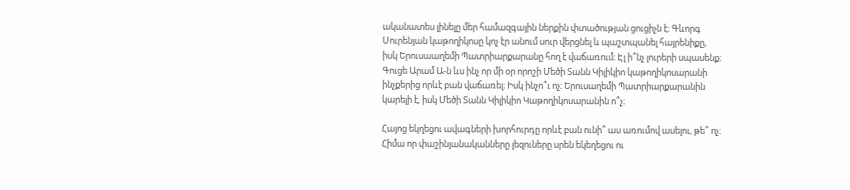ականատես լինելը մեր համազգային ներքին փտածության ցուցիչն է։ Գևորգ Սուրենյան կաթողիկոսը կոչ էր անում սուր վերցնել և պաշտպանել հայրենիքը, իսկ Երուսաաղեմի Պատրիարքարանը հող է վաճառում։ Էլ ի՞նչ լուրերի սպասենք։ Գուցե Արամ Ա‑ն ևս ինչ որ մի օր որոշի Մեծի Տանն Կիլիկիո կաթողիկոսարանի ինչքերից որևէ բան վաճառել։ Իսկ ինչո՞ւ ոչ։ Երուսաղեմի Պատրիարքարանին կարելի է, իսկ Մեծի Տանն Կիլիկիո Կաթողիկոսարանին ո՞չ։

Հայոց եկղեցու ավագների խորհուրդը որևէ բան ունի՞ աս առումով ասելու, թե՞ ոչ։ Հիմա որ փաշինյանականները լեզուները սրեն եկեղեցու ու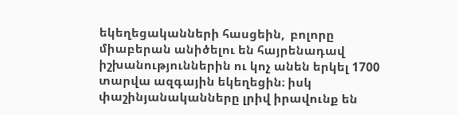եկեղեցականների հասցեին,  բոլորը միաբերան անիծելու են հայրենադավ իշխանություններին ու կոչ անեն երկել 1700 տարվա ազգային եկեղեցին։ իսկ փաշինյանականները լրիվ իրավունք են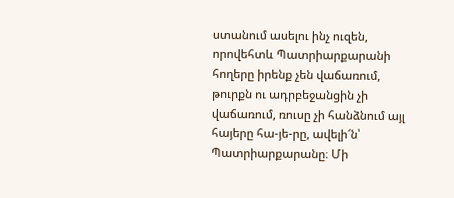ստանում ասելու ինչ ուզեն, որովեհտև Պատրիարքարանի հողերը իրենք չեն վաճառում, թուրքն ու ադրբեջանցին չի վաճառում, ռուսը չի հանձնում այլ հայերը հա-յե-րը, ավելի՜ն՝ Պատրիարքարանը։ Մի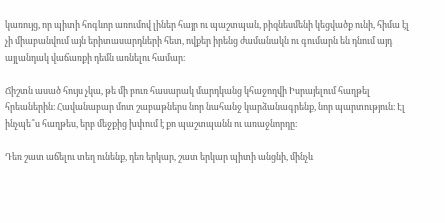կառույց, որ պիտի հոգևոր առումով լիներ հայր ու պաշտպան, բիզնեսմենի կեցվածք ունի, հիմա էլ չի միաբանվում այն երիտասարդների հետ, ովքեր իրենց ժամանակն ու գումարն են դնում այդ այլանդակ վաճառքի դեմն առնելու համար։

Ճիշտն ասած հույս չկա, թե մի բուռ հասարակ մարդկանց կհաջողվի Իսրայելում հաղթել հրեաներին։ Հավանաբար մոտ շաբաթներս նոր նահանջ կարձանագրենք, նոր պարտություն։ Էլ ինչպե՞ս հաղթես, երբ մեջքից խփում է քո պաշտպանն ու առաջնորդը։

Դեռ շատ աճելու տեղ ունենք, դեռ երկար, շատ երկար պիտի անցնի, մինչև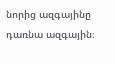նորից ազգայինը դառնա ազգային։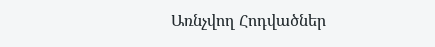Առնչվող Հոդվածներ